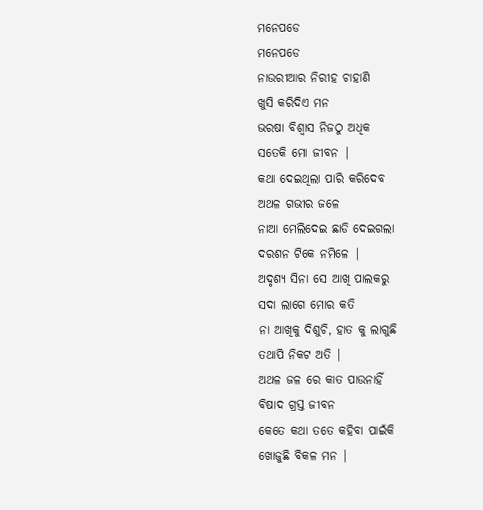ମନେପଡେ
ମନେପଡେ
ନାଉରୀଆର ନିରୀହ ଚାହାଣି
ଖୁସି କରିଦିଏ ମନ
ଭରଷା ବିଶ୍ୱାସ ନିଜଠୁ ଅଧିକ
ସତେକି ମୋ ଜୀବନ |
କଥା ଦେଇଥିଲା ପାରି କରିଦେବ
ଅଥଳ ଗଭୀର ଜଳେ
ନାଆ ମେଲିଦେଇ ଛାଡି ଦେଇଗଲା
ଦରଶନ ଟିକେ ନମିଳେ |
ଅଦୃଶ୍ୟ ସିନା ସେ ଆଖି ପାଲକରୁ
ସଦା ଲାଗେ ମୋର କତି
ନା ଆଖିକୁ ଦିଶୁଚି, ହାତ କୁ ଲାଗୁଛି
ତଥାପି ନିକଟ ଅତି |
ଅଥଳ ଜଳ ରେ କାତ ପାଉନାହିଁ
ବିଷାଦ ଗ୍ରସ୍ତ ଜୀବନ
କେତେ କଥା ତତେ କହିବା ପାଇଁକି
ଖୋଜୁଛି ବିକଳ ମନ |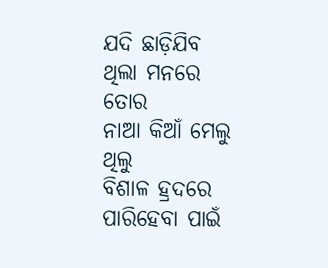ଯଦି ଛାଡ଼ିଯିବ ଥିଲା ମନରେ ତୋର
ନାଆ କିଆଁ ମେଲୁ ଥିଲୁ
ବିଶାଳ ହ୍ରଦରେ ପାରିହେବା ପାଇଁ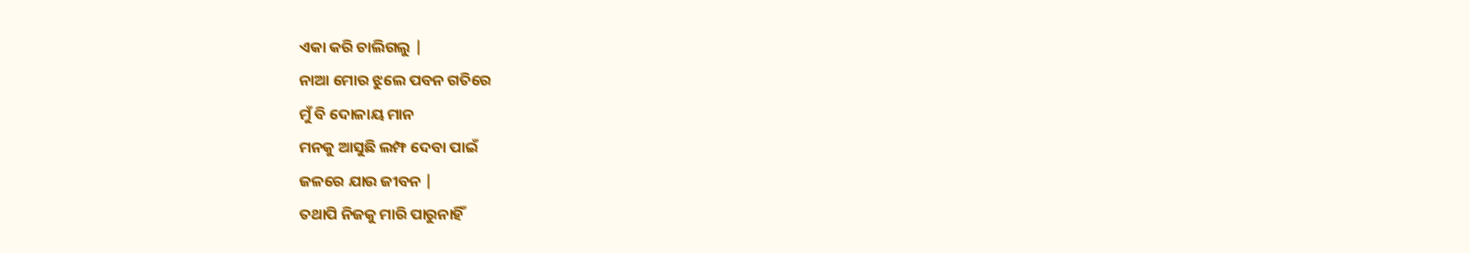ଏକା କରି ଚାଲିଗଲୁ |
ନାଆ ମୋର ଝୁଲେ ପବନ ଗତିରେ
ମୁଁ ବି ଦୋଳାୟ ମାନ
ମନକୁ ଆସୁଛି ଲମ୍ଫ ଦେବା ପାଇଁ
ଜଳରେ ଯାଉ ଜୀବନ |
ତଥାପି ନିଜକୁ ମାରି ପାରୁନାହିଁ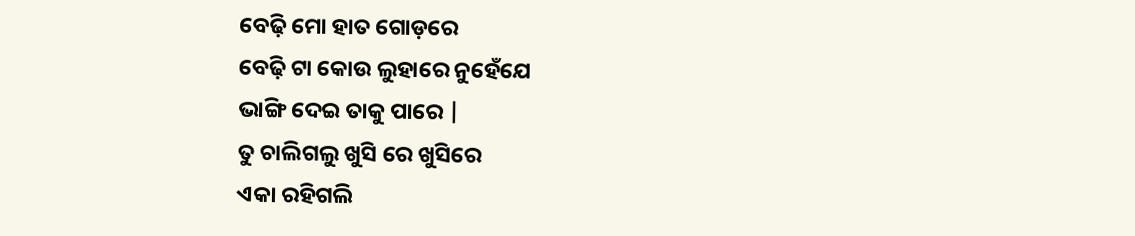ବେଢ଼ି ମୋ ହାତ ଗୋଡ଼ରେ
ବେଢ଼ି ଟା କୋଉ ଲୁହାରେ ନୁହେଁଯେ
ଭାଙ୍ଗି ଦେଇ ତାକୁ ପାରେ |
ତୁ ଚାଲିଗଲୁ ଖୁସି ରେ ଖୁସିରେ
ଏକା ରହିଗଲି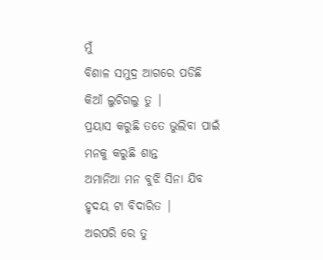ମୁଁ
ବିଶାଳ ସମୁଦ୍ର ଆଗରେ ପଡିଛି
କିଆଁ ଲୁଚିଗଲୁ ତୁ |
ପ୍ରୟାସ କରୁଛି ତତେ ଭୁଲିବା ପାଇଁ
ମନକୁ କରୁଛି ଶାନ୍ତ
ଅମାନିଆ ମନ ବୁଝି ସିନା ଯିବ
ହୃଦୟ ଟା ବିଦାରିତ |
ଅରପରି ରେ ତୁ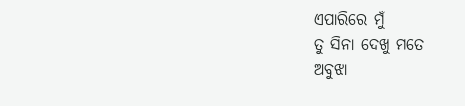ଏପାରିରେ ମୁଁ
ତୁ ସିନା ଦେଖୁ ମତେ
ଅବୁଝା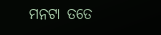ମନଟା ତତେ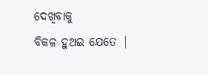ଦେଖିବାକୁ
ବିକଳ ହୁଅଇ ଯେତେ |